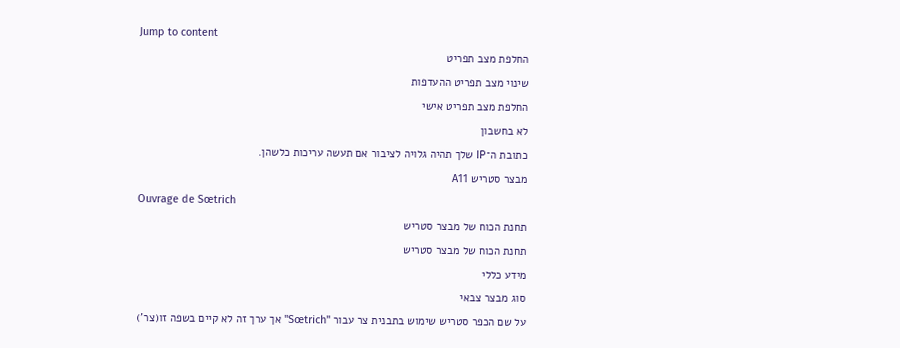Jump to content
החלפת מצב תפריט
שינוי מצב תפריט ההעדפות
החלפת מצב תפריט אישי
לא בחשבון
כתובת ה־IP שלך תהיה גלויה לציבור אם תעשה עריכות כלשהן.
מבצר סטריש A11
Ouvrage de Sœtrich
תחנת הכוח של מבצר סטריש
תחנת הכוח של מבצר סטריש
מידע כללי
סוג מבצר צבאי
על שם הכפר סטריש שימוש בתבנית צר עבור "Sœtrich" אך ערך זה לא קיים בשפה זו(צר')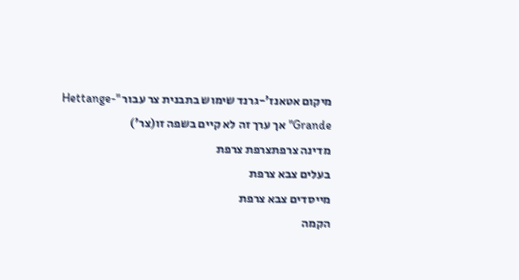מיקום אטאנז'-גרנד שימוש בתבנית צר עבור "Hettange-Grande" אך ערך זה לא קיים בשפה זו(צר')
מדינה צרפתצרפת צרפת
בעלים צבא צרפת
מייסדים צבא צרפת
הקמה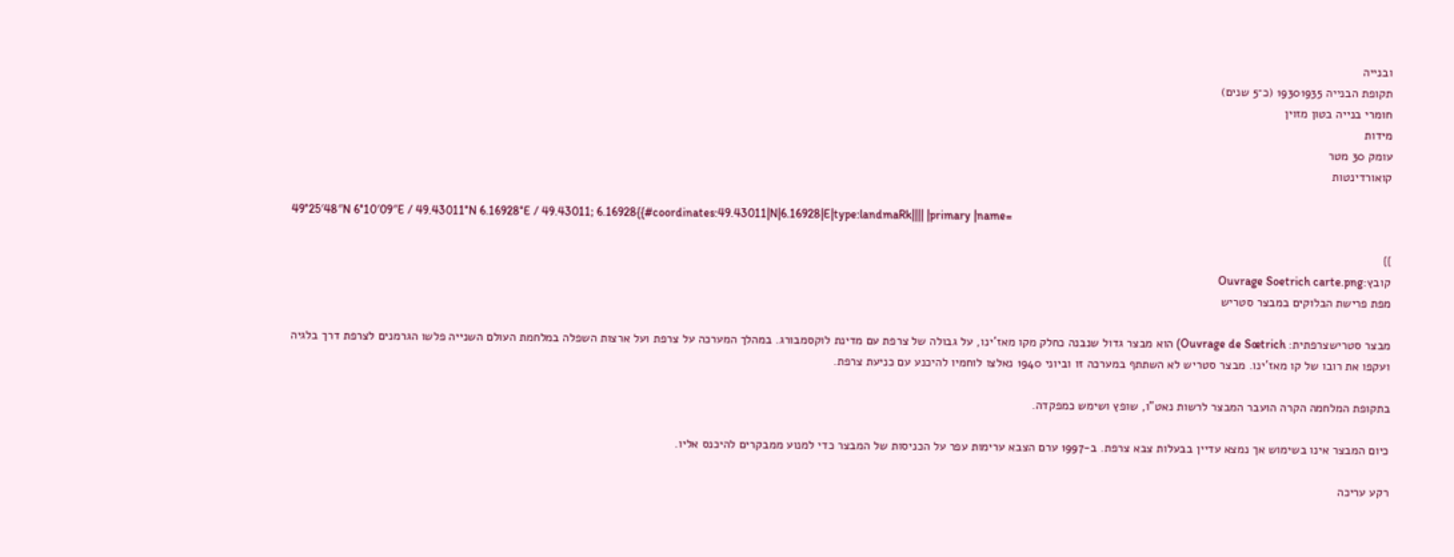ובנייה
תקופת הבנייה 19301935 (כ־5 שנים)
חומרי בנייה בטון מזוין
מידות
עומק 30 מטר
קואורדינטות

49°25′48″N 6°10′09″E / 49.43011°N 6.16928°E / 49.43011; 6.16928{{#coordinates:49.43011|N|6.16928|E|type:landmaRk|||| |primary |name=

}}
קובץ:Ouvrage Soetrich carte.png
מפת פרישת הבלוקים במבצר סטריש

מבצר סטרישצרפתית: Ouvrage de Sœtrich) הוא מבצר גדול שנבנה כחלק מקו מאז'ינו, על גבולה של צרפת עם מדינת לוקסמבורג. במהלך המערכה על צרפת ועל ארצות השפלה במלחמת העולם השנייה פלשו הגרמנים לצרפת דרך בלגיה ועקפו את רובו של קו מאז'ינו. מבצר סטריש לא השתתף במערכה זו וביוני 1940 נאלצו לוחמיו להיכנע עם כניעת צרפת.

בתקופת המלחמה הקרה הועבר המבצר לרשות נאט"ו, שופץ ושימש כמפקדה.

כיום המבצר אינו בשימוש אך נמצא עדיין בבעלות צבא צרפת. ב-1997 ערם הצבא ערימות עפר על הכניסות של המבצר כדי למנוע ממבקרים להיכנס אליו.

רקע עריכה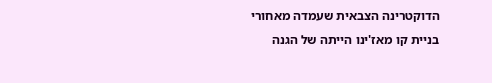הדוקטרינה הצבאית שעמדה מאחורי בניית קו מאז'ינו הייתה של הגנה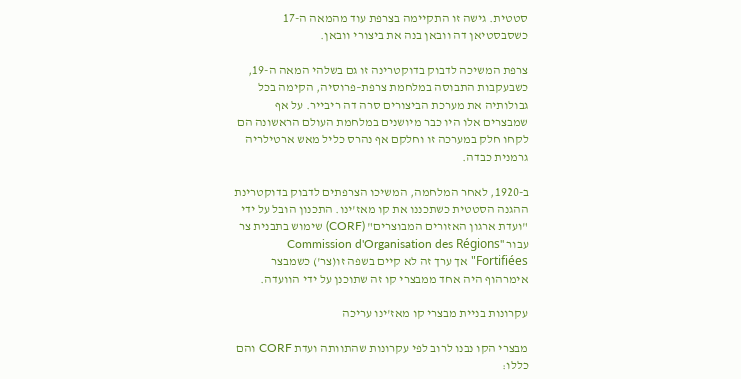סטטית. גישה זו התקיימה בצרפת עוד מהמאה ה-17 כשסבסטיאן דה וובאן בנה את ביצורי וובאן.

צרפת המשיכה לדבוק בדוקטרינה זו גם בשלהי המאה ה-19, כשבעקבות התבוסה במלחמת צרפת–פרוסיה, הקימה בכל גבולותיה את מערכת הביצורים סרה דה ריבייר. על אף שמבצרים אלו היו כבר מיושנים במלחמת העולם הראשונה הם לקחו חלק במערכה זו וחלקם אף נהרס כליל מאש ארטילריה גרמנית כבדה.

ב-1920, לאחר המלחמה, המשיכו הצרפתים לדבוק בדוקטרינת ההגנה הסטטית כשתכננו את קו מאז'ינו. התכנון הובל על ידי "ועדת ארגון האזורים המבוצרים" (CORF) שימוש בתבנית צר עבור "Commission d'Organisation des Régions Fortifiées" אך ערך זה לא קיים בשפה זו(צר') כשמבצר אימרהוף היה אחד ממבצרי קו זה שתוכנן על ידי הוועדה.

עקרונות בניית מבצרי קו מאז'ינו עריכה

מבצרי הקו נבנו לרוב לפי עקרונות שהתוותה ועדת CORF והם כללו: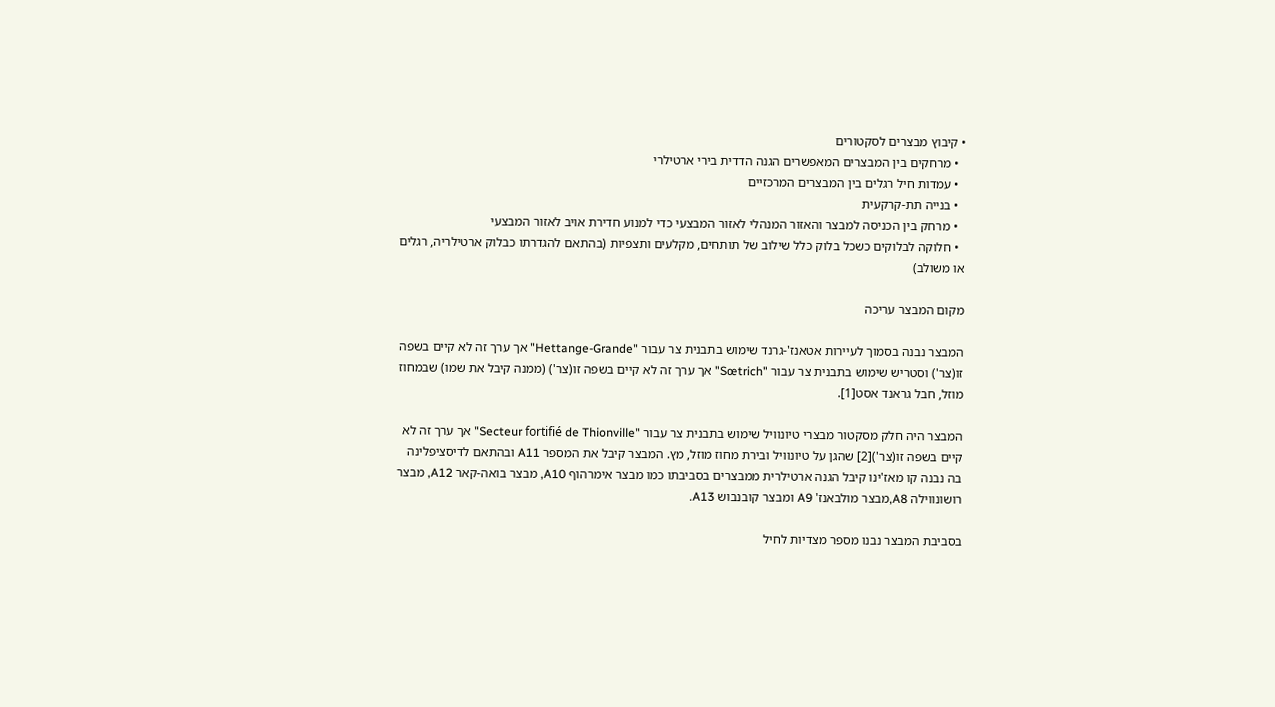• קיבוץ מבצרים לסקטורים
  • מרחקים בין המבצרים המאפשרים הגנה הדדית בירי ארטילרי
  • עמדות חיל רגלים בין המבצרים המרכזיים
  • בנייה תת-קרקעית
  • מרחק בין הכניסה למבצר והאזור המנהלי לאזור המבצעי כדי למנוע חדירת אויב לאזור המבצעי
  • חלוקה לבלוקים כשכל בלוק כלל שילוב של תותחים, מקלעים ותצפיות (בהתאם להגדרתו כבלוק ארטילריה, רגלים או משולב)

מקום המבצר עריכה

המבצר נבנה בסמוך לעיירות אטאנז'-גרנד שימוש בתבנית צר עבור "Hettange-Grande" אך ערך זה לא קיים בשפה זו(צר') וסטריש שימוש בתבנית צר עבור "Sœtrich" אך ערך זה לא קיים בשפה זו(צר') (ממנה קיבל את שמו) שבמחוז מוזל, חבל גראנד אסט[1].

המבצר היה חלק מסקטור מבצרי טיונוויל שימוש בתבנית צר עבור "Secteur fortifié de Thionville" אך ערך זה לא קיים בשפה זו(צר')[2] שהגן על טיונוויל ובירת מחוז מוזל, מץ. המבצר קיבל את המספר A11 ובהתאם לדיסציפלינה בה נבנה קו מאז'ינו קיבל הגנה ארטילרית ממבצרים בסביבתו כמו מבצר אימרהוף A10, מבצר בואה-קאר A12, מבצר רושונווילה A8,מבצר מולבאנז' A9 ומבצר קובנבוש A13.

בסביבת המבצר נבנו מספר מצדיות לחיל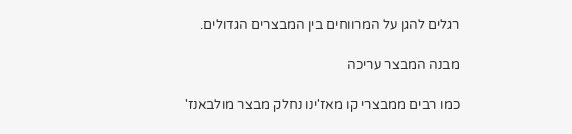רגלים להגן על המרווחים בין המבצרים הגדולים.

מבנה המבצר עריכה

כמו רבים ממבצרי קו מאז'ינו נחלק מבצר מולבאנז'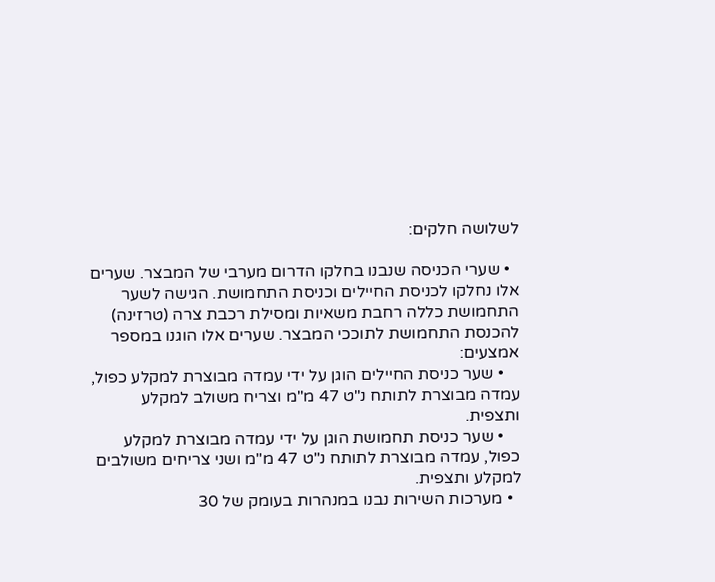לשלושה חלקים:

  • שערי הכניסה שנבנו בחלקו הדרום מערבי של המבצר. שערים אלו נחלקו לכניסת החיילים וכניסת התחמושת. הגישה לשער התחמושת כללה רחבת משאיות ומסילת רכבת צרה (טרזינה) להכנסת התחמושת לתוככי המבצר. שערים אלו הוגנו במספר אמצעים:
    • שער כניסת החיילים הוגן על ידי עמדה מבוצרת למקלע כפול, עמדה מבוצרת לתותח נ"ט 47 מ"מ וצריח משולב למקלע ותצפית.
    • שער כניסת תחמושת הוגן על ידי עמדה מבוצרת למקלע כפול, עמדה מבוצרת לתותח נ"ט 47 מ"מ ושני צריחים משולבים למקלע ותצפית.
  • מערכות השירות נבנו במנהרות בעומק של 30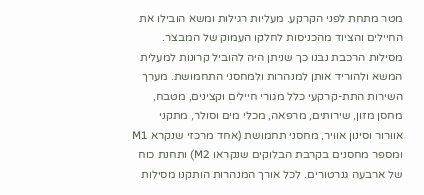מטר מתחת לפני הקרקע. מעליות רגילות ומשא הובילו את החיילים והציוד מהכניסות לחלקו העמוק של המבצר. מסילות הרכבת נבנו כך שניתן היה להוביל קרונות למעלית המשא ולהוריד אותן למנהרות ולמחסני התחמושת. מערך השירות התת-קרקעי כלל מגורי חיילים וקצינים, מטבח, מחסן מזון, שירותים, מרפאה, מכלי מים וסולר, מתקני אוורור וסינון אוויר, מחסני תחמושת (אחד מרכזי שנקרא M1 ומספר מחסנים בקרבת הבלוקים שנקראו M2) ותחנת כוח של ארבעה גנרטורים. לכל אורך המנהרות הותקנו מסילות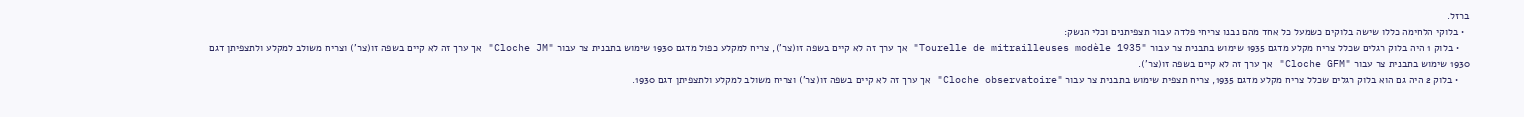ברזל.
  • בלוקי הלחימה כללו שישה בלוקים כשמעל כל אחד מהם נבנו צריחי פלדה עבור תצפיתנים וכלי הנשק:
    • בלוק 1 היה בלוק רגלים שכלל צריח מקלע מדגם 1935 שימוש בתבנית צר עבור "Tourelle de mitrailleuses modèle 1935" אך ערך זה לא קיים בשפה זו(צר'), צריח למקלע כפול מדגם 1930 שימוש בתבנית צר עבור "Cloche JM" אך ערך זה לא קיים בשפה זו(צר') וצריח משולב למקלע ולתצפיתן דגם 1930 שימוש בתבנית צר עבור "Cloche GFM" אך ערך זה לא קיים בשפה זו(צר').
    • בלוק 2 היה גם הוא בלוק רגלים שכלל צריח מקלע מדגם 1935, צריח תצפית שימוש בתבנית צר עבור "Cloche observatoire" אך ערך זה לא קיים בשפה זו(צר') וצריח משולב למקלע ולתצפיתן דגם 1930.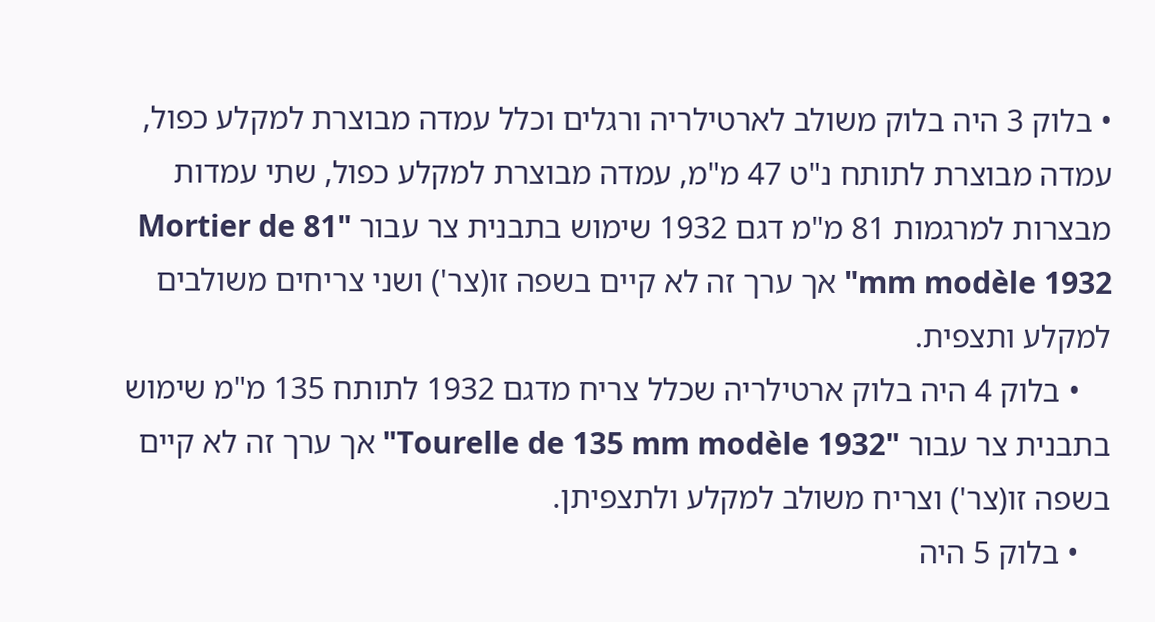• בלוק 3 היה בלוק משולב לארטילריה ורגלים וכלל עמדה מבוצרת למקלע כפול, עמדה מבוצרת לתותח נ"ט 47 מ"מ, עמדה מבוצרת למקלע כפול, שתי עמדות מבצרות למרגמות 81 מ"מ דגם 1932 שימוש בתבנית צר עבור "Mortier de 81 mm modèle 1932" אך ערך זה לא קיים בשפה זו(צר') ושני צריחים משולבים למקלע ותצפית.
    • בלוק 4 היה בלוק ארטילריה שכלל צריח מדגם 1932 לתותח 135 מ"מ שימוש בתבנית צר עבור "Tourelle de 135 mm modèle 1932" אך ערך זה לא קיים בשפה זו(צר') וצריח משולב למקלע ולתצפיתן.
    • בלוק 5 היה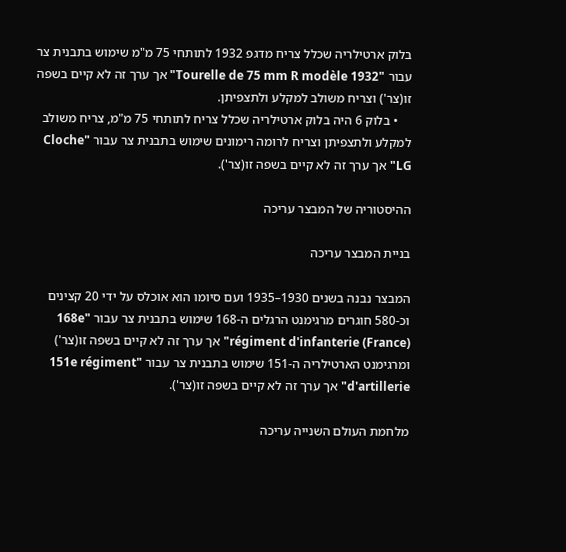בלוק ארטילריה שכלל צריח מדגפ 1932 לתותחי 75 מ"מ שימוש בתבנית צר עבור "Tourelle de 75 mm R modèle 1932" אך ערך זה לא קיים בשפה זו(צר') וצריח משולב למקלע ולתצפיתן.
    • בלוק 6 היה בלוק ארטילריה שכלל צריח לתותחי 75 מ"מ, צריח משולב למקלע ולתצפיתן וצריח לרומה רימונים שימוש בתבנית צר עבור "Cloche LG" אך ערך זה לא קיים בשפה זו(צר').

ההיסטוריה של המבצר עריכה

בניית המבצר עריכה

המבצר נבנה בשנים 1930–1935 ועם סיומו הוא אוכלס על ידי 20 קצינים וכ-580 חוגרים מרגימנט הרגלים ה-168 שימוש בתבנית צר עבור "168e régiment d'infanterie (France)" אך ערך זה לא קיים בשפה זו(צר') ומרגימנט הארטילריה ה-151 שימוש בתבנית צר עבור "151e régiment d'artillerie" אך ערך זה לא קיים בשפה זו(צר').

מלחמת העולם השנייה עריכה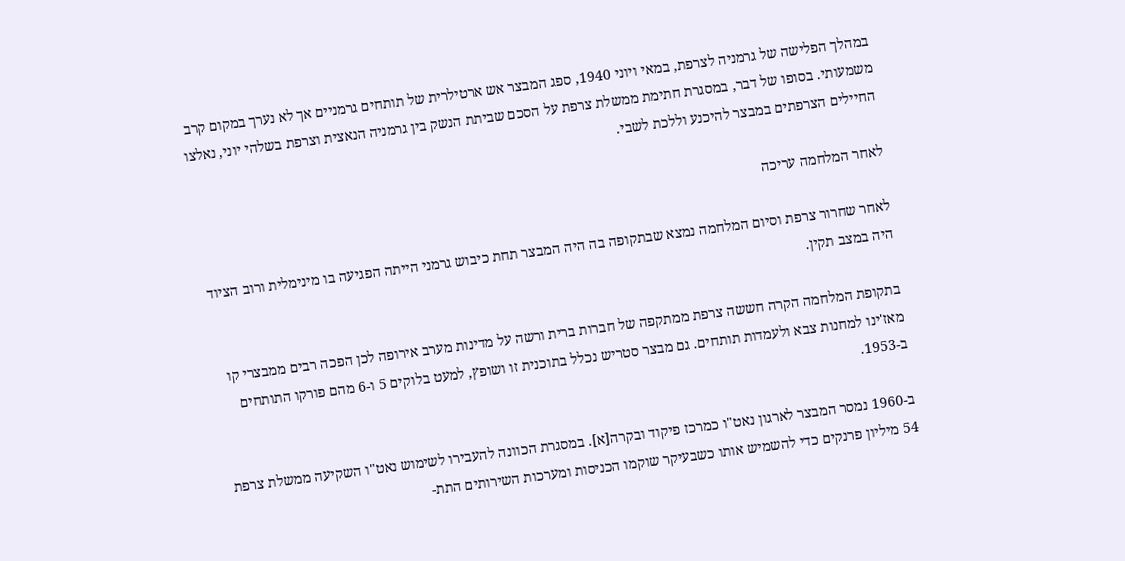במהלך הפלישה של גרמניה לצרפת, במאי ויוני 1940, ספג המבצר אש ארטילרית של תותחים גרמניים אך לא נערך במקום קרב משמעותי. בסופו של דבר, במסגרת חתימת ממשלת צרפת על הסכם שביתת הנשק בין גרמניה הנאצית וצרפת בשלהי יוני, נאלצו החיילים הצרפתים במבצר להיכנע וללכת לשבי.

לאחר המלחמה עריכה

לאחר שחרור צרפת וסיום המלחמה נמצא שבתקופה בה היה המבצר תחת כיבוש גרמני הייתה הפגיעה בו מינימלית ורוב הציוד היה במצב תקין.

בתקופת המלחמה הקרה חששה צרפת ממתקפה של חברות ברית ורשה על מדינות מערב אירופה לכן הפכה רבים ממבצרי קו מאז'ינו למחנות צבא ולעמדות תותחים. גם מבצר סטריש נכלל בתוכנית זו ושופץ, למעט בלוקים 5 ו-6 מהם פורקו התותחים ב-1953.

ב-1960 נמסר המבצר לארגון נאט"ו כמרכז פיקוד ובקרה[א]. במסגרת הכוונה להעבירו לשימוש נאט"ו השקיעה ממשלת צרפת 54 מיליון פרנקים כדי להשמיש אותו כשבעיקר שוקמו הכניסות ומערכות השירותים התת-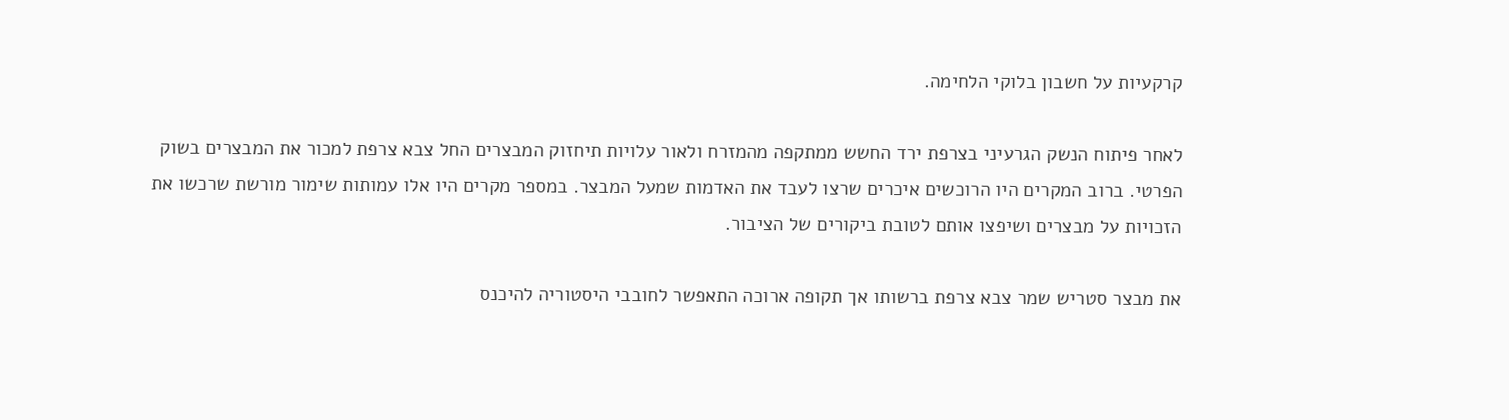קרקעיות על חשבון בלוקי הלחימה.

לאחר פיתוח הנשק הגרעיני בצרפת ירד החשש ממתקפה מהמזרח ולאור עלויות תיחזוק המבצרים החל צבא צרפת למכור את המבצרים בשוק הפרטי. ברוב המקרים היו הרוכשים איכרים שרצו לעבד את האדמות שמעל המבצר. במספר מקרים היו אלו עמותות שימור מורשת שרכשו את הזכויות על מבצרים ושיפצו אותם לטובת ביקורים של הציבור.

את מבצר סטריש שמר צבא צרפת ברשותו אך תקופה ארוכה התאפשר לחובבי היסטוריה להיכנס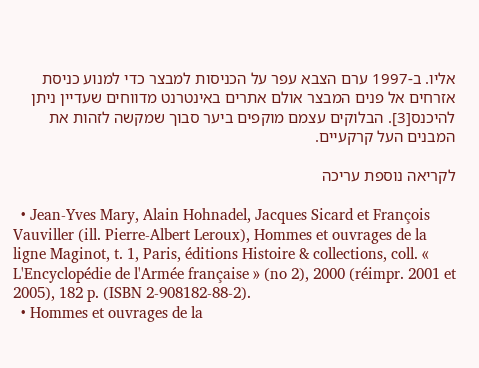אליו. ב-1997 ערם הצבא עפר על הכניסות למבצר כדי למנוע כניסת אזרחים אל פנים המבצר אולם אתרים באינטרנט מדווחים שעדיין ניתן להיכנס[3]. הבלוקים עצמם מוקפים ביער סבוך שמקשה לזהות את המבנים העל קרקעיים.

לקריאה נוספת עריכה

  • Jean-Yves Mary, Alain Hohnadel, Jacques Sicard et François Vauviller (ill. Pierre-Albert Leroux), Hommes et ouvrages de la ligne Maginot, t. 1, Paris, éditions Histoire & collections, coll. « L'Encyclopédie de l'Armée française » (no 2), 2000 (réimpr. 2001 et 2005), 182 p. (ISBN 2-908182-88-2).
  • Hommes et ouvrages de la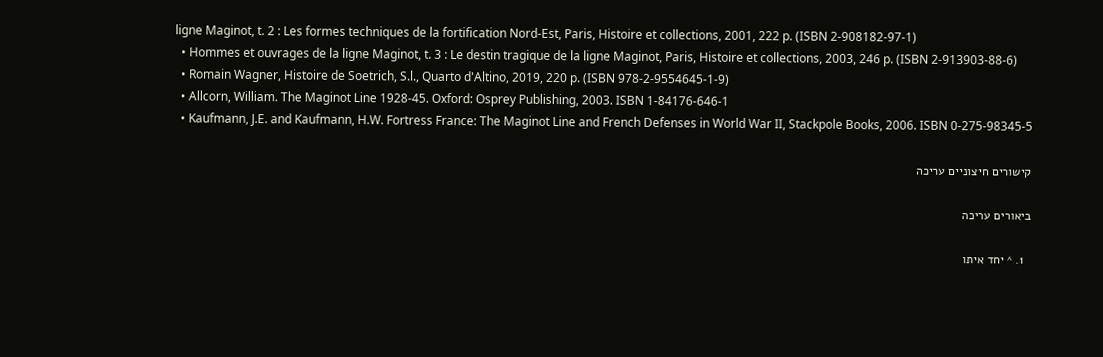ligne Maginot, t. 2 : Les formes techniques de la fortification Nord-Est, Paris, Histoire et collections, 2001, 222 p. (ISBN 2-908182-97-1)
  • Hommes et ouvrages de la ligne Maginot, t. 3 : Le destin tragique de la ligne Maginot, Paris, Histoire et collections, 2003, 246 p. (ISBN 2-913903-88-6)
  • Romain Wagner, Histoire de Soetrich, S.l., Quarto d'Altino, 2019, 220 p. (ISBN 978-2-9554645-1-9)
  • Allcorn, William. The Maginot Line 1928-45. Oxford: Osprey Publishing, 2003. ISBN 1-84176-646-1
  • Kaufmann, J.E. and Kaufmann, H.W. Fortress France: The Maginot Line and French Defenses in World War II, Stackpole Books, 2006. ISBN 0-275-98345-5

קישורים חיצוניים עריכה

ביאורים עריכה

  1. ^ יחד איתו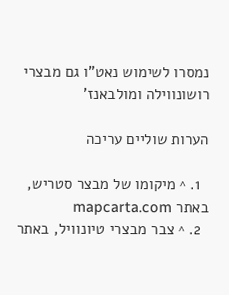נמסרו לשימוש נאט"ו גם מבצרי רושונווילה ומולבאנז'

הערות שוליים עריכה

  1. ^ מיקומו של מבצר סטריש, באתר mapcarta.com
  2. ^ צבר מבצרי טיונוויל, באתר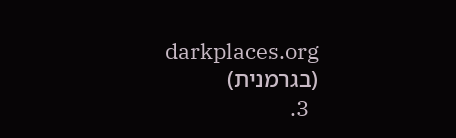darkplaces.org (בגרמנית)
  3.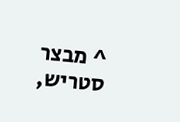^ מבצר סטריש,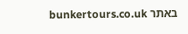באתר bunkertours.co.uk